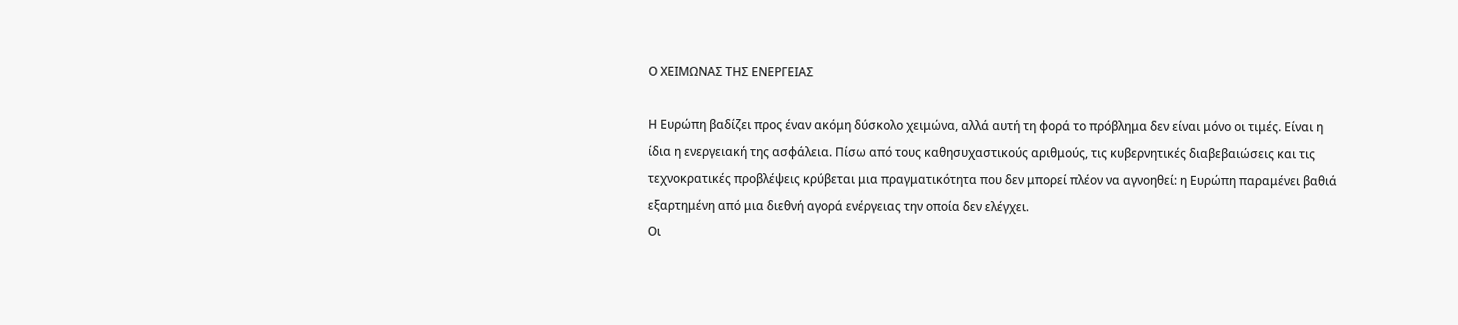Ο ΧΕΙΜΩΝΑΣ ΤΗΣ ΕΝΕΡΓΕΙΑΣ

Η Ευρώπη βαδίζει προς έναν ακόμη δύσκολο χειμώνα, αλλά αυτή τη φορά το πρόβλημα δεν είναι μόνο οι τιμές. Είναι η ίδια η ενεργειακή της ασφάλεια. Πίσω από τους καθησυχαστικούς αριθμούς, τις κυβερνητικές διαβεβαιώσεις και τις τεχνοκρατικές προβλέψεις κρύβεται μια πραγματικότητα που δεν μπορεί πλέον να αγνοηθεί: η Ευρώπη παραμένει βαθιά εξαρτημένη από μια διεθνή αγορά ενέργειας την οποία δεν ελέγχει.
Οι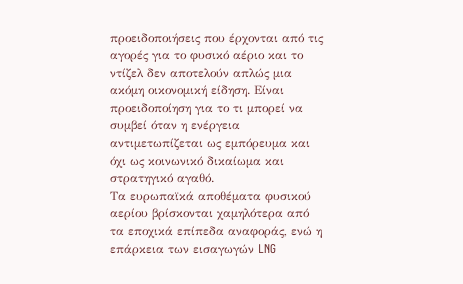προειδοποιήσεις που έρχονται από τις αγορές για το φυσικό αέριο και το ντίζελ δεν αποτελούν απλώς μια ακόμη οικονομική είδηση. Είναι προειδοποίηση για το τι μπορεί να συμβεί όταν η ενέργεια αντιμετωπίζεται ως εμπόρευμα και όχι ως κοινωνικό δικαίωμα και στρατηγικό αγαθό.
Τα ευρωπαϊκά αποθέματα φυσικού αερίου βρίσκονται χαμηλότερα από τα εποχικά επίπεδα αναφοράς, ενώ η επάρκεια των εισαγωγών LNG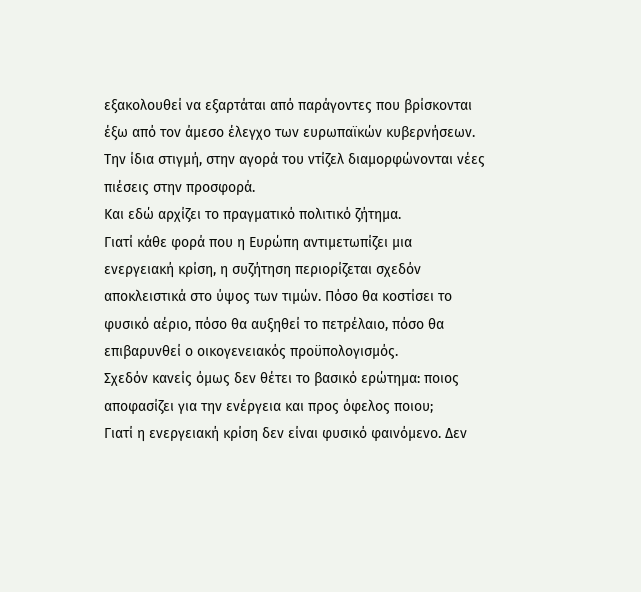εξακολουθεί να εξαρτάται από παράγοντες που βρίσκονται έξω από τον άμεσο έλεγχο των ευρωπαϊκών κυβερνήσεων.
Την ίδια στιγμή, στην αγορά του ντίζελ διαμορφώνονται νέες πιέσεις στην προσφορά.
Και εδώ αρχίζει το πραγματικό πολιτικό ζήτημα.
Γιατί κάθε φορά που η Ευρώπη αντιμετωπίζει μια ενεργειακή κρίση, η συζήτηση περιορίζεται σχεδόν αποκλειστικά στο ύψος των τιμών. Πόσο θα κοστίσει το φυσικό αέριο, πόσο θα αυξηθεί το πετρέλαιο, πόσο θα επιβαρυνθεί ο οικογενειακός προϋπολογισμός.
Σχεδόν κανείς όμως δεν θέτει το βασικό ερώτημα: ποιος αποφασίζει για την ενέργεια και προς όφελος ποιου;
Γιατί η ενεργειακή κρίση δεν είναι φυσικό φαινόμενο. Δεν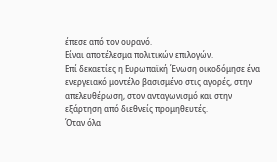έπεσε από τον ουρανό.
Είναι αποτέλεσμα πολιτικών επιλογών.
Επί δεκαετίες η Ευρωπαϊκή Ένωση οικοδόμησε ένα ενεργειακό μοντέλο βασισμένο στις αγορές, στην απελευθέρωση, στον ανταγωνισμό και στην εξάρτηση από διεθνείς προμηθευτές.
Όταν όλα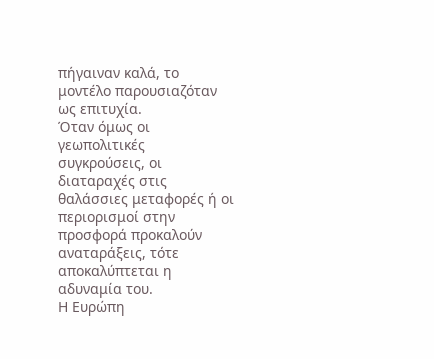πήγαιναν καλά, το μοντέλο παρουσιαζόταν ως επιτυχία.
Όταν όμως οι γεωπολιτικές συγκρούσεις, οι διαταραχές στις θαλάσσιες μεταφορές ή οι περιορισμοί στην προσφορά προκαλούν αναταράξεις, τότε αποκαλύπτεται η αδυναμία του.
Η Ευρώπη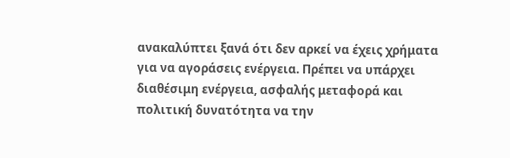ανακαλύπτει ξανά ότι δεν αρκεί να έχεις χρήματα για να αγοράσεις ενέργεια. Πρέπει να υπάρχει διαθέσιμη ενέργεια, ασφαλής μεταφορά και πολιτική δυνατότητα να την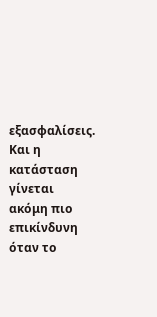εξασφαλίσεις.
Και η κατάσταση γίνεται ακόμη πιο επικίνδυνη όταν το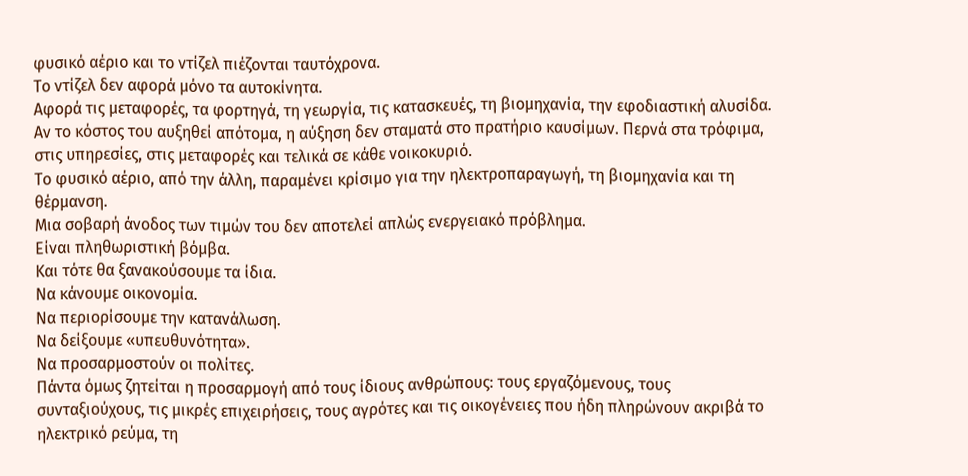φυσικό αέριο και το ντίζελ πιέζονται ταυτόχρονα.
Το ντίζελ δεν αφορά μόνο τα αυτοκίνητα.
Αφορά τις μεταφορές, τα φορτηγά, τη γεωργία, τις κατασκευές, τη βιομηχανία, την εφοδιαστική αλυσίδα.
Αν το κόστος του αυξηθεί απότομα, η αύξηση δεν σταματά στο πρατήριο καυσίμων. Περνά στα τρόφιμα, στις υπηρεσίες, στις μεταφορές και τελικά σε κάθε νοικοκυριό.
Το φυσικό αέριο, από την άλλη, παραμένει κρίσιμο για την ηλεκτροπαραγωγή, τη βιομηχανία και τη θέρμανση.
Μια σοβαρή άνοδος των τιμών του δεν αποτελεί απλώς ενεργειακό πρόβλημα.
Είναι πληθωριστική βόμβα.
Και τότε θα ξανακούσουμε τα ίδια.
Να κάνουμε οικονομία.
Να περιορίσουμε την κατανάλωση.
Να δείξουμε «υπευθυνότητα».
Να προσαρμοστούν οι πολίτες.
Πάντα όμως ζητείται η προσαρμογή από τους ίδιους ανθρώπους: τους εργαζόμενους, τους συνταξιούχους, τις μικρές επιχειρήσεις, τους αγρότες και τις οικογένειες που ήδη πληρώνουν ακριβά το ηλεκτρικό ρεύμα, τη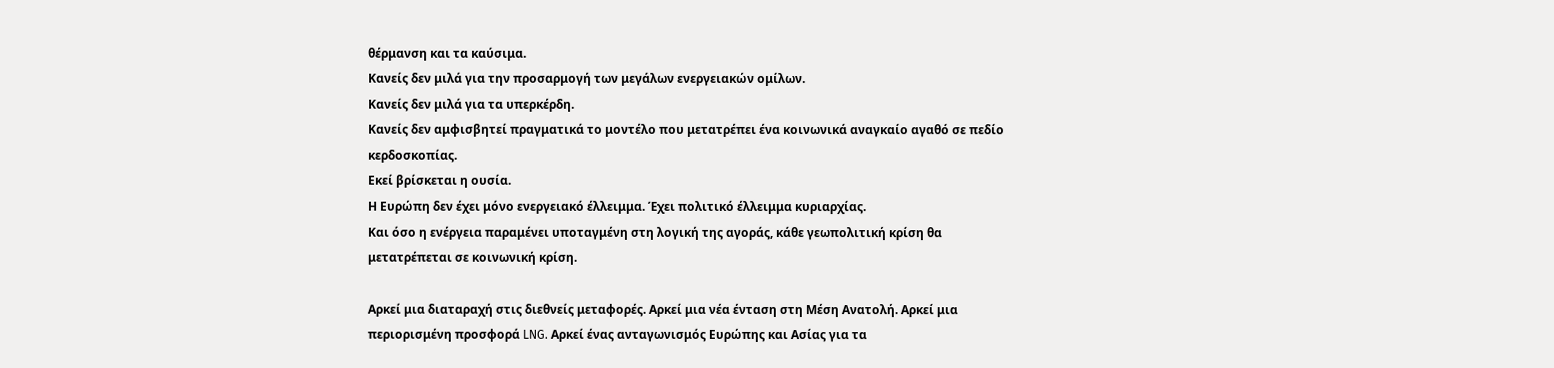θέρμανση και τα καύσιμα.
Κανείς δεν μιλά για την προσαρμογή των μεγάλων ενεργειακών ομίλων.
Κανείς δεν μιλά για τα υπερκέρδη.
Κανείς δεν αμφισβητεί πραγματικά το μοντέλο που μετατρέπει ένα κοινωνικά αναγκαίο αγαθό σε πεδίο κερδοσκοπίας.
Εκεί βρίσκεται η ουσία.
Η Ευρώπη δεν έχει μόνο ενεργειακό έλλειμμα. Έχει πολιτικό έλλειμμα κυριαρχίας.
Και όσο η ενέργεια παραμένει υποταγμένη στη λογική της αγοράς, κάθε γεωπολιτική κρίση θα μετατρέπεται σε κοινωνική κρίση.

Αρκεί μια διαταραχή στις διεθνείς μεταφορές. Αρκεί μια νέα ένταση στη Μέση Ανατολή. Αρκεί μια περιορισμένη προσφορά LNG. Αρκεί ένας ανταγωνισμός Ευρώπης και Ασίας για τα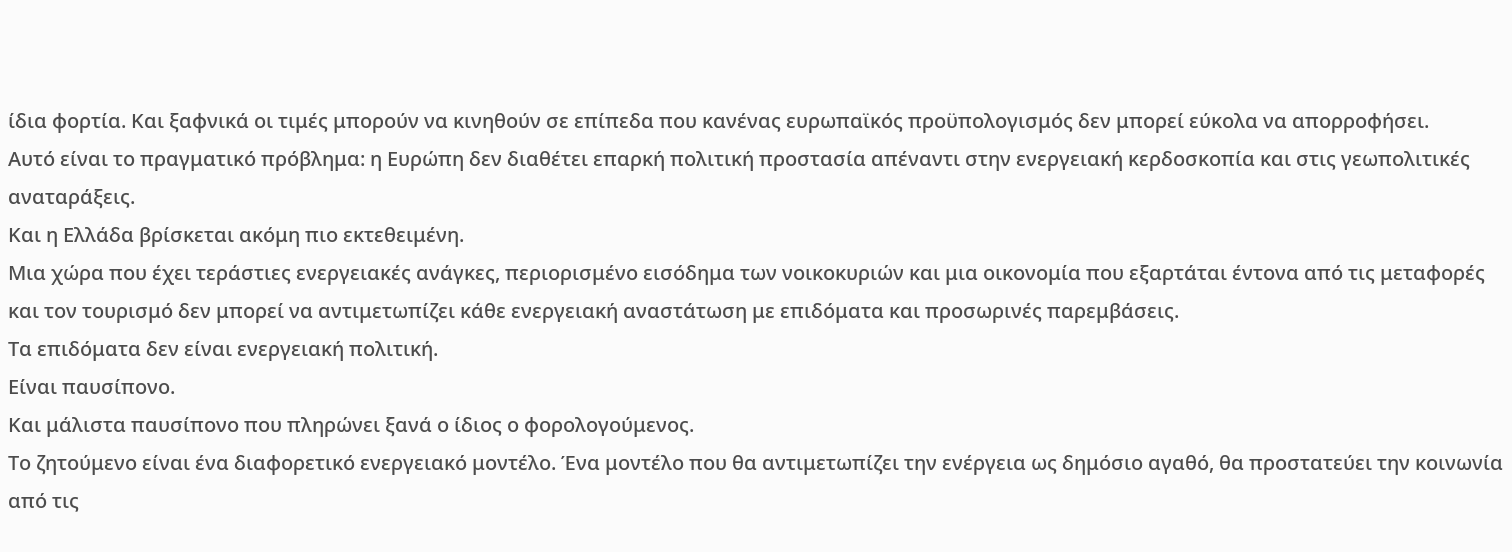ίδια φορτία. Και ξαφνικά οι τιμές μπορούν να κινηθούν σε επίπεδα που κανένας ευρωπαϊκός προϋπολογισμός δεν μπορεί εύκολα να απορροφήσει.
Αυτό είναι το πραγματικό πρόβλημα: η Ευρώπη δεν διαθέτει επαρκή πολιτική προστασία απέναντι στην ενεργειακή κερδοσκοπία και στις γεωπολιτικές αναταράξεις.
Και η Ελλάδα βρίσκεται ακόμη πιο εκτεθειμένη.
Μια χώρα που έχει τεράστιες ενεργειακές ανάγκες, περιορισμένο εισόδημα των νοικοκυριών και μια οικονομία που εξαρτάται έντονα από τις μεταφορές και τον τουρισμό δεν μπορεί να αντιμετωπίζει κάθε ενεργειακή αναστάτωση με επιδόματα και προσωρινές παρεμβάσεις.
Τα επιδόματα δεν είναι ενεργειακή πολιτική.
Είναι παυσίπονο.
Και μάλιστα παυσίπονο που πληρώνει ξανά ο ίδιος ο φορολογούμενος.
Το ζητούμενο είναι ένα διαφορετικό ενεργειακό μοντέλο. Ένα μοντέλο που θα αντιμετωπίζει την ενέργεια ως δημόσιο αγαθό, θα προστατεύει την κοινωνία από τις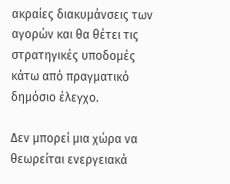ακραίες διακυμάνσεις των αγορών και θα θέτει τις στρατηγικές υποδομές κάτω από πραγματικό δημόσιο έλεγχο.

Δεν μπορεί μια χώρα να θεωρείται ενεργειακά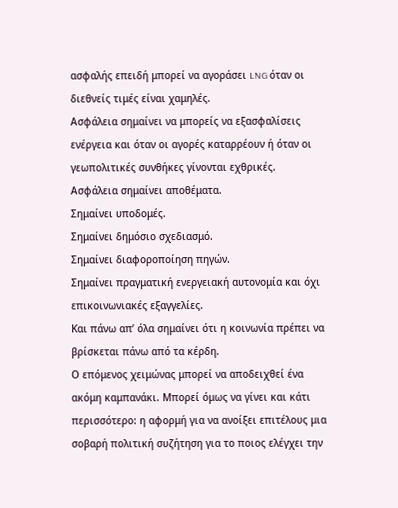ασφαλής επειδή μπορεί να αγοράσει LNG όταν οι διεθνείς τιμές είναι χαμηλές.
Ασφάλεια σημαίνει να μπορείς να εξασφαλίσεις ενέργεια και όταν οι αγορές καταρρέουν ή όταν οι γεωπολιτικές συνθήκες γίνονται εχθρικές.
Ασφάλεια σημαίνει αποθέματα.
Σημαίνει υποδομές.
Σημαίνει δημόσιο σχεδιασμό.
Σημαίνει διαφοροποίηση πηγών.
Σημαίνει πραγματική ενεργειακή αυτονομία και όχι επικοινωνιακές εξαγγελίες.
Και πάνω απ’ όλα σημαίνει ότι η κοινωνία πρέπει να βρίσκεται πάνω από τα κέρδη.
Ο επόμενος χειμώνας μπορεί να αποδειχθεί ένα ακόμη καμπανάκι. Μπορεί όμως να γίνει και κάτι περισσότερο: η αφορμή για να ανοίξει επιτέλους μια σοβαρή πολιτική συζήτηση για το ποιος ελέγχει την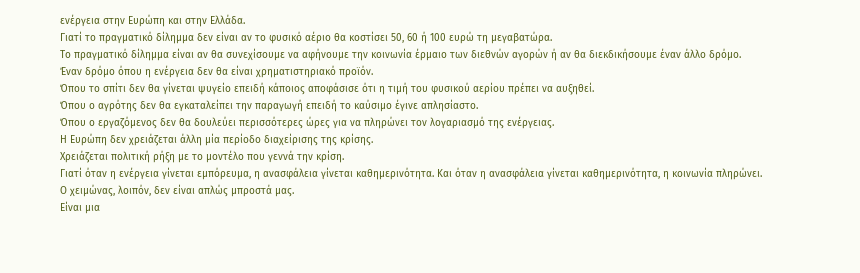ενέργεια στην Ευρώπη και στην Ελλάδα.
Γιατί το πραγματικό δίλημμα δεν είναι αν το φυσικό αέριο θα κοστίσει 50, 60 ή 100 ευρώ τη μεγαβατώρα.
Το πραγματικό δίλημμα είναι αν θα συνεχίσουμε να αφήνουμε την κοινωνία έρμαιο των διεθνών αγορών ή αν θα διεκδικήσουμε έναν άλλο δρόμο.
Έναν δρόμο όπου η ενέργεια δεν θα είναι χρηματιστηριακό προϊόν.
Όπου το σπίτι δεν θα γίνεται ψυγείο επειδή κάποιος αποφάσισε ότι η τιμή του φυσικού αερίου πρέπει να αυξηθεί.
Όπου ο αγρότης δεν θα εγκαταλείπει την παραγωγή επειδή το καύσιμο έγινε απλησίαστο.
Όπου ο εργαζόμενος δεν θα δουλεύει περισσότερες ώρες για να πληρώνει τον λογαριασμό της ενέργειας.
Η Ευρώπη δεν χρειάζεται άλλη μία περίοδο διαχείρισης της κρίσης.
Χρειάζεται πολιτική ρήξη με το μοντέλο που γεννά την κρίση.
Γιατί όταν η ενέργεια γίνεται εμπόρευμα, η ανασφάλεια γίνεται καθημερινότητα. Και όταν η ανασφάλεια γίνεται καθημερινότητα, η κοινωνία πληρώνει.
Ο χειμώνας, λοιπόν, δεν είναι απλώς μπροστά μας.
Είναι μια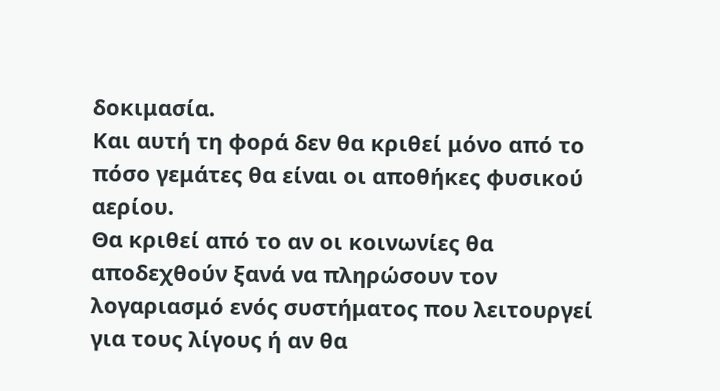δοκιμασία.
Και αυτή τη φορά δεν θα κριθεί μόνο από το πόσο γεμάτες θα είναι οι αποθήκες φυσικού αερίου.
Θα κριθεί από το αν οι κοινωνίες θα αποδεχθούν ξανά να πληρώσουν τον λογαριασμό ενός συστήματος που λειτουργεί για τους λίγους ή αν θα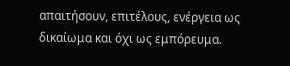απαιτήσουν, επιτέλους, ενέργεια ως δικαίωμα και όχι ως εμπόρευμα.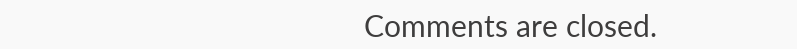Comments are closed.